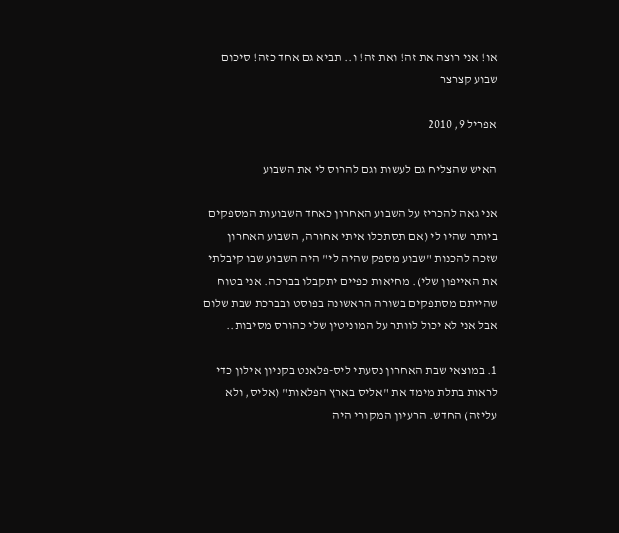או! אני רוצה את זה! ואת זה! ו.. תביא גם אחד כזה! סיכום שבוע קצרצר

אפריל 9, 2010

האיש שהצליח גם לעשות וגם להרוס לי את השבוע

אני גאה להכריז על השבוע האחרון כאחד השבועות המספקים ביותר שהיו לי (אם תסתכלו איתי אחורה, השבוע האחרון שזכה להכנות "שבוע מספק שהיה לי" היה השבוע שבו קיבלתי את האייפון שלי). מחיאות כפיים יתקבלו בברכה. אני בטוח שהייתם מסתפקים בשורה הראשונה בפוסט ובברכת שבת שלום אבל אני לא יכול לוותר על המוניטין שלי כהורס מסיבות..

1. במוצאי שבת האחרון נסעתי ליס-פלאנט בקניון אילון כדי לראות בתלת מימד את "אליס בארץ הפלאות" (אליס, ולא עליזה) החדש. הרעיון המקורי היה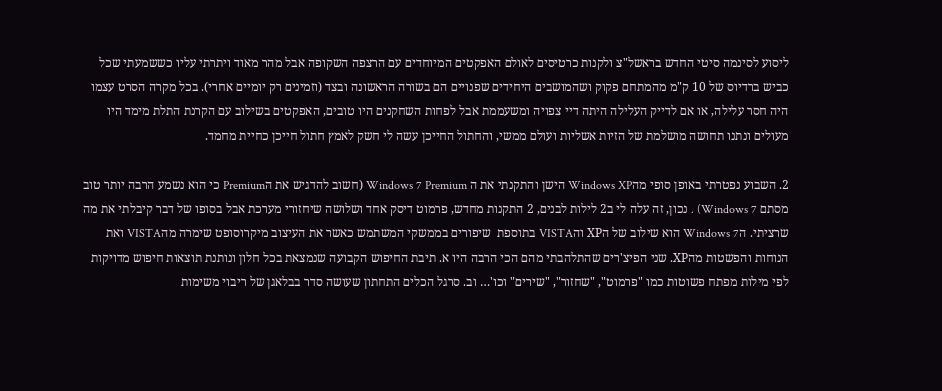ליסוע לסינמה סיטי החדש בראשל"צ ולקנות כרטיסים לאולם האפקטים המיוחדים עם הרצפה השקופה אבל מהר מאוד ויתרתי עליו כששמעתי שכל כביש ברדיוס של 10 ק"מ מהמתחם פקוק ושהמושבים היחידים שפנויים הם בשורה הראשונה ובצד (וזמינים רק יומיים אחרי). בכל מקרה הסרט עצמו היה חסר עלילה, או אם לדייק העלילה היתה דיי צפויה ומשעממת אבל לפחות השחקנים היו טובים, האפקטים בשילוב עם הקרנת התלת מימד היו מעולים ונתנו תחושה מושלמת של הזיות אשליות ועולם ממשי, והחתול החייכן עשה לי חשק לאמץ חתול חייכן כחיית מחמד.

2. השבוע נפטרתי באופן סופי מהWindows XP הישן והתקנתי את ה Windows 7 Premium (חשוב להדגיש את הPremium כי הוא נשמע הרבה יותר טוב מסתם Windows 7) . נכון, זה עלה לי ב2 לילות לבנים, 2 התקנות מחדש, פרמוט דיסק אחד ושלושה שיחזורי מערכת אבל בסופו של דבר קיבלתי את מה שרציתי. הWindows 7 הוא שילוב של הXP והVISTA בתוספת  שיפורים בממשקי המשתמש כאשר את העיצוב מיקרוסופט שימרה מהVISTA ואת הנוחות והפשטות מהXP. שני הפיצ'רים שהתלהבתי מהם הכי הרבה היו א. תיבת החיפוש הקבועה שנמצאת בכל חלון ונותנת תוצאות חיפוש מדויקות לפי מילות מפתח פשוטות כמו "פרמוט", "שחזור", "שירים" וכו'… וב. סרגל הכלים התחתון שעושה סדר בבלאגן של ריבוי משימות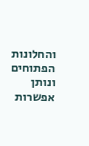והחלונות הפתוחים ונותן אפשרות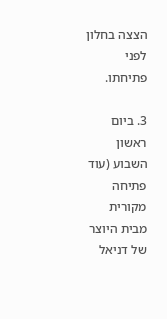הצצה בחלון לפני פתיחתו.

3. ביום ראשון השבוע (עוד פתיחה מקורית מבית היוצר של דניאל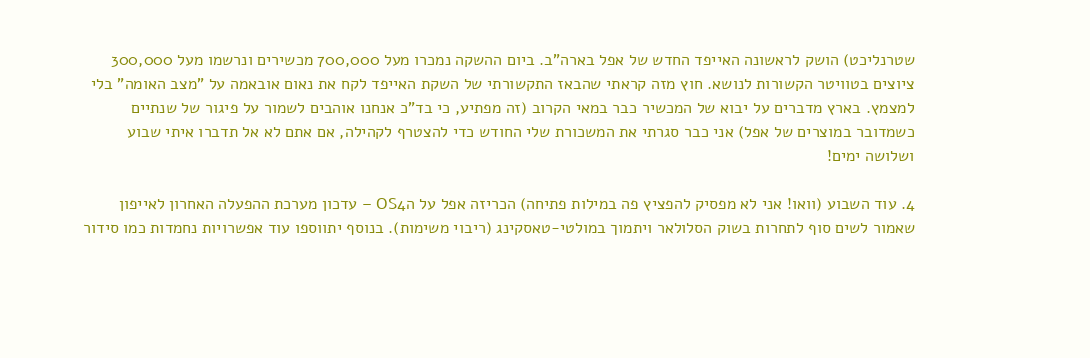שטרנליכט) הושק לראשונה האייפד החדש של אפל בארה"ב. ביום ההשקה נמכרו מעל 700,000 מכשירים ונרשמו מעל 300,000 ציוצים בטוויטר הקשורות לנושא. חוץ מזה קראתי שהבאז התקשורתי של השקת האייפד לקח את נאום אובאמה על "מצב האומה" בלי למצמץ. בארץ מדברים על יבוא של המכשיר כבר במאי הקרוב (זה מפתיע, כי בד"כ אנחנו אוהבים לשמור על פיגור של שנתיים כשמדובר במוצרים של אפל) אני כבר סגרתי את המשכורת שלי החודש כדי להצטרף לקהילה, אם אתם לא אל תדברו איתי שבוע ושלושה ימים!

4. עוד השבוע (וואו! אני לא מפסיק להפציץ פה במילות פתיחה) הכריזה אפל על הOS4 – עדכון מערכת ההפעלה האחרון לאייפון שאמור לשים סוף לתחרות בשוק הסלולאר ויתמוך במולטי-טאסקינג (ריבוי משימות). בנוסף יתווספו עוד אפשרויות נחמדות כמו סידור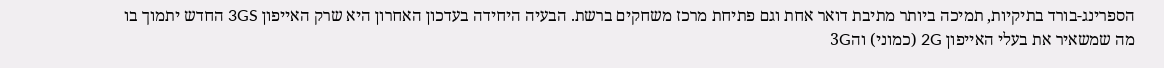הספרינג-בורד בתיקיות, תמיכה ביותר מתיבת דואר אחת וגם פתיחת מרכז משחקים ברשת. הבעיה היחידה בעדכון האחרון היא שרק האייפון 3GS החדש יתמוך בו מה שמשאיר את בעלי האייפון 2G (כמוני) וה3G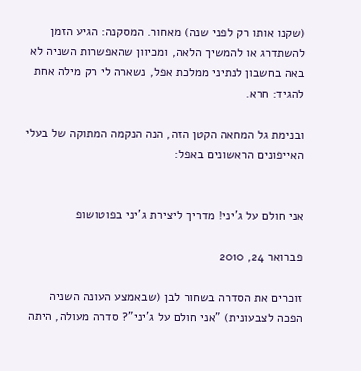(שקנו אותו רק לפני שנה) מאחור. המסקנה: הגיע הזמן להשתדרג או להמשיך הלאה, ומכיוון שהאפשרות השניה לא באה בחשבון לנתיני ממלכת אפל, נשארה לי רק מילה אחת להגיד: חרא.

ובנימת גל המחאה הקטן הזה, הנה הנקמה המתוקה של בעלי האייפונים הראשונים באפל:


אני חולם על ג'יני! מדריך ליצירת ג'יני בפוטושופ

פברואר 24, 2010

זוכרים את הסדרה בשחור לבן (שבאמצע העונה השניה הפכה לצבעונית) "אני חולם על ג'יני"? סדרה מעולה, היתה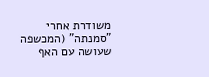משודרת אחרי "סמנתה" (המכשפה שעושה עם האף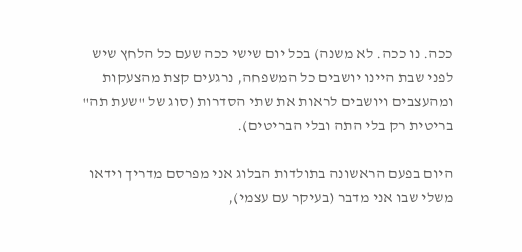ככה. נו ככה. לא משנה) בכל יום שישי ככה שעם כל הלחץ שיש לפני שבת היינו יושבים כל המשפחה, נרגעים קצת מהצעקות ומהעצבים ויושבים לראות את שתי הסדרות (סוג של "שעת תה" בריטית רק בלי התה ובלי הבריטים).

היום בפעם הראשונה בתולדות הבלוג אני מפרסם מדריך וידאו משלי שבו אני מדבר (בעיקר עם עצמי),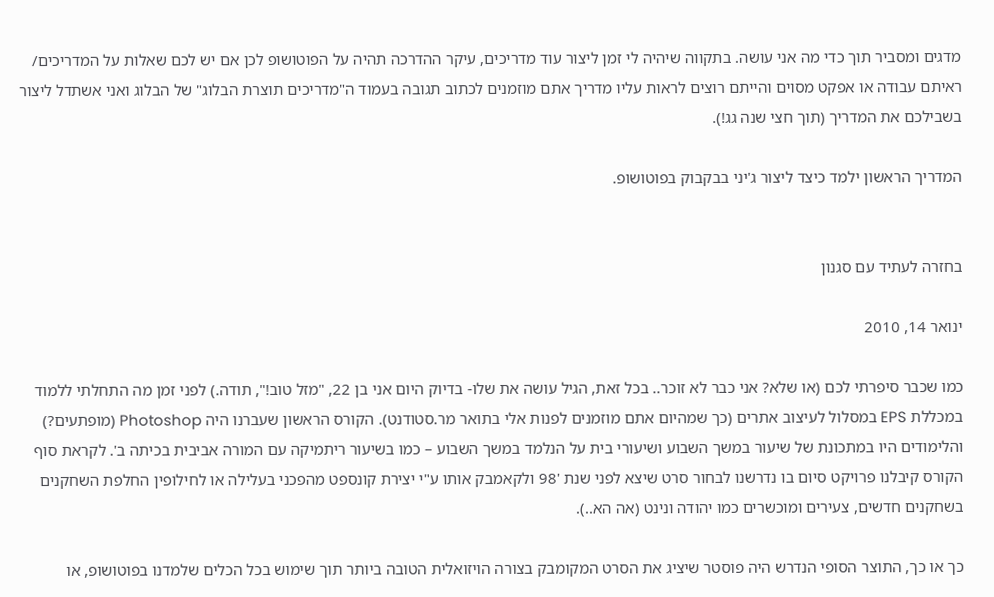מדגים ומסביר תוך כדי מה אני עושה. בתקווה שיהיה לי זמן ליצור עוד מדריכים, עיקר ההדרכה תהיה על הפוטושופ לכן אם יש לכם שאלות על המדריכים/ ראיתם עבודה או אפקט מסוים והייתם רוצים לראות עליו מדריך אתם מוזמנים לכתוב תגובה בעמוד ה"מדריכים תוצרת הבלוג" של הבלוג ואני אשתדל ליצור בשבילכם את המדריך (תוך חצי שנה גג!).

המדריך הראשון ילמד כיצד ליצור ג'יני בבקבוק בפוטושופ.


בחזרה לעתיד עם סגנון

ינואר 14, 2010

כמו שכבר סיפרתי לכם (או שלא? אני כבר לא זוכר.. בכל זאת, הגיל עושה את שלו- בדיוק היום אני בן 22, "מזל טוב!", תודה.) לפני זמן מה התחלתי ללמוד במכללת EPS במסלול לעיצוב אתרים (כך שמהיום אתם מוזמנים לפנות אלי בתואר מר.סטודנט). הקורס הראשון שעברנו היה Photoshop (מופתעים?) והלימודים היו במתכונת של שיעור במשך השבוע ושיעורי בית על הנלמד במשך השבוע – כמו בשיעור ריתמיקה עם המורה אביבית בכיתה ב'. לקראת סוף הקורס קיבלנו פרויקט סיום בו נדרשנו לבחור סרט שיצא לפני שנת '98 ולקאמבק אותו ע"י יצירת קונספט מהפכני בעלילה או לחילופין החלפת השחקנים בשחקנים חדשים, צעירים ומוכשרים כמו יהודה ונינט (אה הא..).

כך או כך, התוצר הסופי הנדרש היה פוסטר שיציג את הסרט המקומבק בצורה הויזואלית הטובה ביותר תוך שימוש בכל הכלים שלמדנו בפוטושופ, או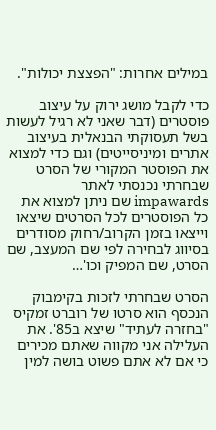במילים אחרות: "הפצצת יכולות".

כדי לקבל מושג ירוק על עיצוב פוסטרים (דבר שאני לא רגיל לעשות בשל תעסוקתי הבנאלית בעיצוב אתרים ומיניסייטים) וגם כדי למצוא את הפוסטר המקורי של הסרט שבחרתי נכנסתי לאתר impawards שם ניתן למצוא את כל הפוסטרים לכל הסרטים שיצאו וייצאו בזמן הקרוב/רחוק מסודרים בסיווג לבחירה לפי שם המעצב, שם הסרט, שם המפיק וכו'…

הסרט שבחרתי לזכות בקימבוק הנכסף הוא סרטו של רוברט זמקיס "בחזרה לעתיד" שיצא ב85'. את העלילה אני מקווה שאתם מכירים כי אם לא אתם פשוט בושה למין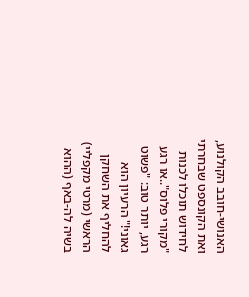האנושי-חובב הקולנוע, ואת הקונספט שבחרתי לחידוש תוכלו לכנות "מקורי פלוס"..או רגע רגע, יותר טוב: "פשוט גאוני!" הרעיון הוא להחליף את השחקן הראשי (מרטי מקפליי) בשיה לה-באף (ההוא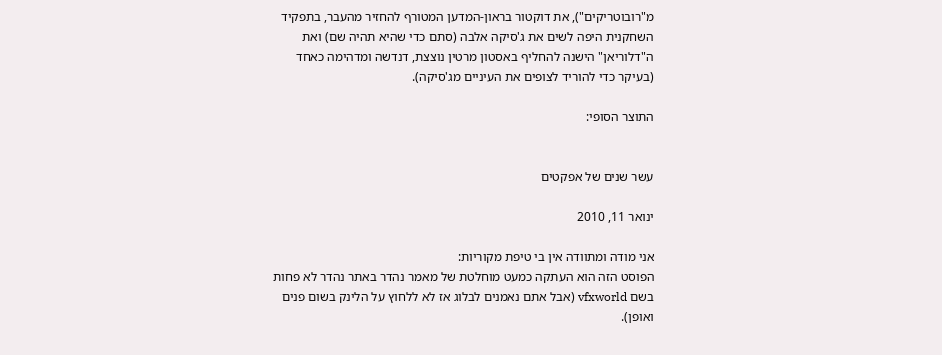מ"רובוטריקים"), את דוקטור בראון-המדען המטורף להחזיר מהעבר, בתפקיד השחקנית היפה לשים את ג'סיקה אלבה (סתם כדי שהיא תהיה שם) ואת ה"דלוריאן" הישנה להחליף באסטון מרטין נוצצת, דנדשה ומדהימה כאחד (בעיקר כדי להוריד לצופים את העיניים מג'סיקה).

התוצר הסופי:


עשר שנים של אפקטים

ינואר 11, 2010

אני מודה ומתוודה אין בי טיפת מקוריות:
הפוסט הזה הוא העתקה כמעט מוחלטת של מאמר נהדר באתר נהדר לא פחות בשם vfxworld (אבל אתם נאמנים לבלוג אז לא ללחוץ על הלינק בשום פנים ואופן).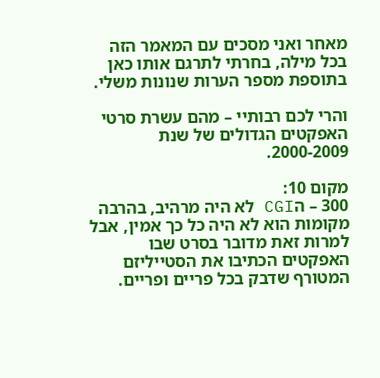מאחר ואני מסכים עם המאמר הזה בכל מילה, בחרתי לתרגם אותו כאן בתוספת מספר הערות שנונות משלי.

והרי לכם רבותיי – מהם עשרת סרטי האפקטים הגדולים של שנת 2000-2009.

מקום 10:
300 – הCGI לא היה מרהיב, בהרבה מקומות הוא לא היה כל כך אמין, אבל למרות זאת מדובר בסרט שבו האפקטים הכתיבו את הסטייליזם המטורף שדבק בכל פריים ופריים.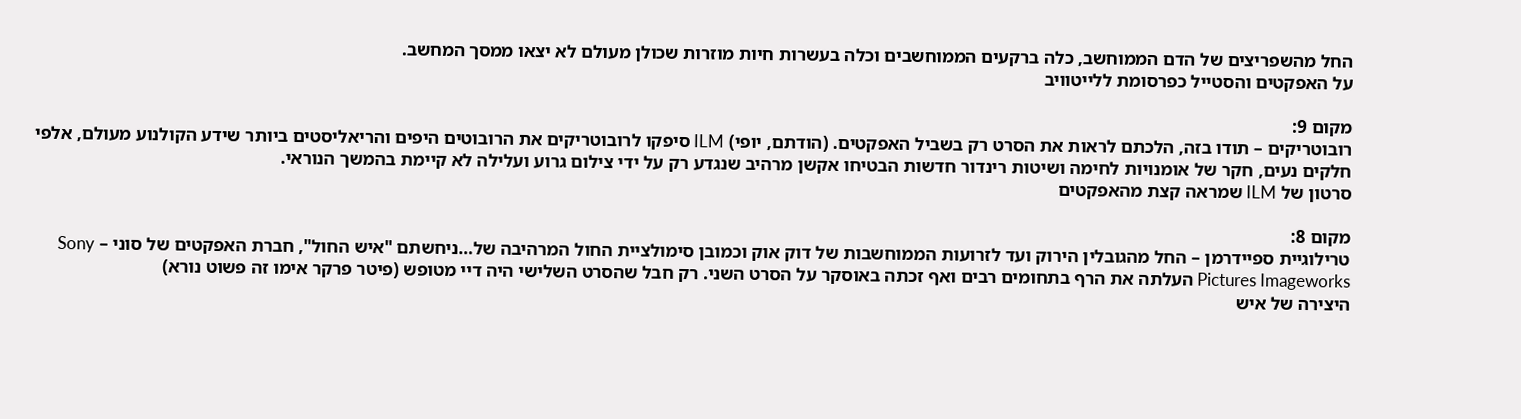החל מהשפריצים של הדם הממוחשב, כלה ברקעים הממוחשבים וכלה בעשרות חיות מוזרות שכולן מעולם לא יצאו ממסך המחשב.
על האפקטים והסטייל כפרסומת ללייטוויב

מקום 9:
רובוטריקים – תודו בזה, הלכתם לראות את הסרט רק בשביל האפקטים. (הודתם, יופי) ILM סיפקו לרובוטריקים את הרובוטים היפים והריאליסטים ביותר שידע הקולנוע מעולם, אלפי חלקים נעים, חקר של אומנויות לחימה ושיטות רינדור חדשות הבטיחו אקשן מרהיב שנגדע רק על ידי צילום גרוע ועלילה לא קיימת בהמשך הנוראי.
סרטון של ILM שמראה קצת מהאפקטים

מקום 8:
טרילוגיית ספיידרמן – החל מהגובלין הירוק ועד לזרועות הממוחשבות של דוק אוק וכמובן סימולציית החול המרהיבה של…ניחשתם "איש החול", חברת האפקטים של סוני – Sony Pictures Imageworks העלתה את הרף בתחומים רבים ואף זכתה באוסקר על הסרט השני. רק חבל שהסרט השלישי היה דיי מטופש (פיטר פרקר אימו זה פשוט נורא)
היצירה של איש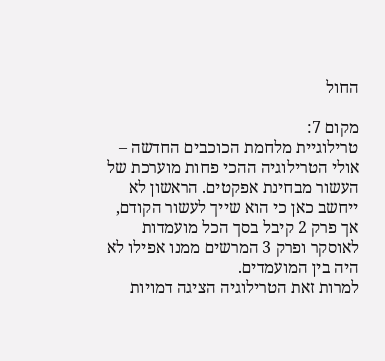החול

מקום 7:
טרילוגיית מלחמת הכוכבים החדשה – אולי הטרילוגיה ההכי פחות מוערכת של העשור מבחינת אפקטים. הראשון לא ייחשב כאן כי הוא שייך לעשור הקודם, אך פרק 2 קיבל בסך הכל מועמדות לאוסקר ופרק 3 המרשים ממנו אפילו לא היה בין המועמדים.
למרות זאת הטרילוגיה הציגה דמויות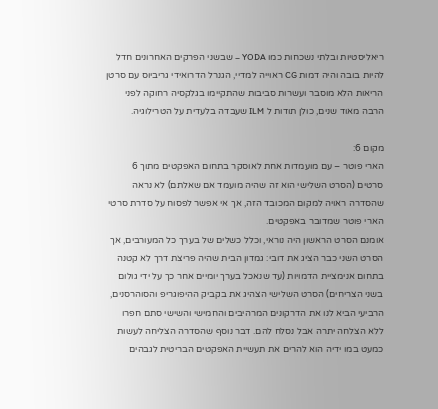ריאליסטיות ובלתי נשכחות כמו YODA – שבשני הפרקים האחרונים חדל להיות בובה והיה דמות CG ראוייה למדיי, הגנרל הדרואידי גריביוס עם סרטן הריאות הלא מוסבר ועשרות סביבות שהתקיימו בגלקסיה רחוקה לפני הרבה מאוד שנים, כולן תודות ל ILM שעבדה בלעדית על הטרילוגיה.

מקום 6:
הארי פוטר – עם מועמדות אחת לאוסקר בתחום האפקטים מתוך 6 סרטים (הסרט השלישי הוא זה שהיה מועמד אם שאלתם) לא נראה שהסדרה ראויה למקום המכובד הזה, אך אי אפשר לפסוח על סדרת סרטי הארי פוטר שמדובר באפקטים.
אומנם הסרט הראשון היה נוראי, וכלל כשלים של בערך כל המעורבים, אך הסרט השני כבר הציג את דובי: גמדון הבית שהיה פריצת דרך לא קטנה בתחום אנימציית הדמויות (עד שנאכל בערך יומיים אחר כך על ידי גולום בשני הצריחים) הסרט השלישי הצהיג את בקביק ההיפוגריפ והסוהרסנים, הרביעי הביא לנו את הדרקונים המרהיבים והחמישי והשישי סתם חפרו ללא הצלחה יתרה אבל נסלח להם. דבר נוסף שהסדרה הצליחה לעשות כמעט במו ידיה הוא להרים את תעשיית האפקטים הבריטית לגבהים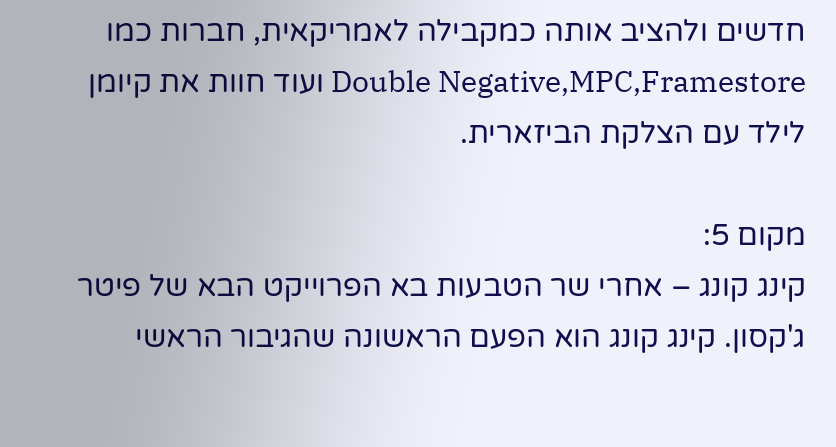חדשים ולהציב אותה כמקבילה לאמריקאית, חברות כמו Double Negative,MPC,Framestore ועוד חוות את קיומן לילד עם הצלקת הביזארית.

מקום 5:
קינג קונג – אחרי שר הטבעות בא הפרוייקט הבא של פיטר ג'קסון. קינג קונג הוא הפעם הראשונה שהגיבור הראשי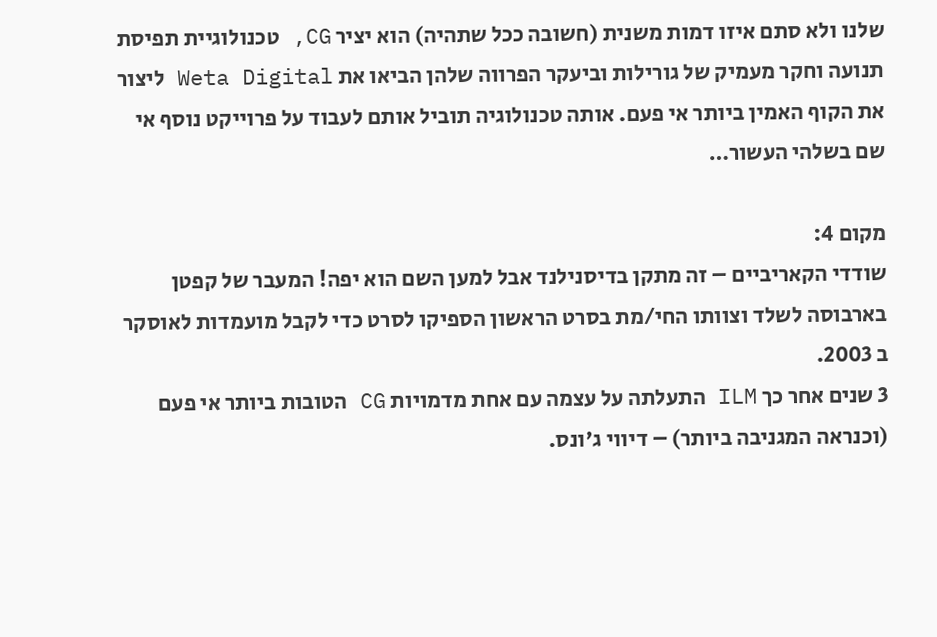שלנו ולא סתם איזו דמות משנית (חשובה ככל שתהיה) הוא יציר CG, טכנולוגיית תפיסת תנועה וחקר מעמיק של גורילות וביעקר הפרווה שלהן הביאו את Weta Digital ליצור את הקוף האמין ביותר אי פעם. אותה טכנולוגיה תוביל אותם לעבוד על פרוייקט נוסף אי שם בשלהי העשור…

מקום 4:
שודדי הקאריביים – זה מתקן בדיסנילנד אבל למען השם הוא יפה! המעבר של קפטן בארבוסה לשלד וצוותו החי/מת בסרט הראשון הספיקו לסרט כדי לקבל מועמדות לאוסקר ב 2003.
3 שנים אחר כך ILM התעלתה על עצמה עם אחת מדמויות CG הטובות ביותר אי פעם (וכנראה המגניבה ביותר) – דיווי ג'ונס.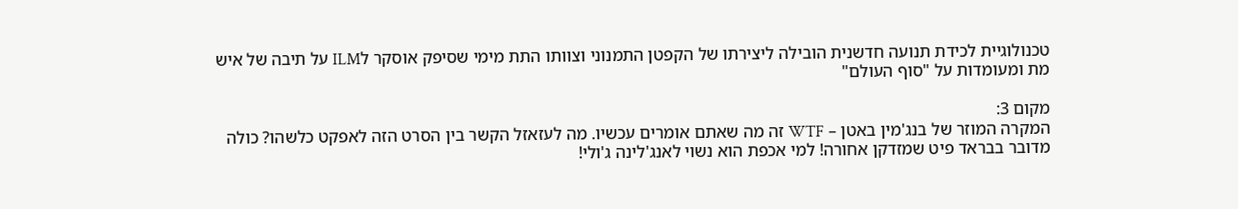טכנולוגיית לכידת תנועה חדשנית הובילה ליצירתו של הקפטן התמנוני וצוותו התת מימי שסיפק אוסקר לILM על תיבה של איש מת ומעומדות על "סוף העולם"

מקום 3:
המקרה המוזר של בנג'מין באטן – WTF זה מה שאתם אומרים עכשיו. מה לעזאזל הקשר בין הסרט הזה לאפקט כלשהו? כולה מדובר בבראד פיט שמזדקן אחורה! למי אכפת הוא נשוי לאנג'לינה ג'ולי!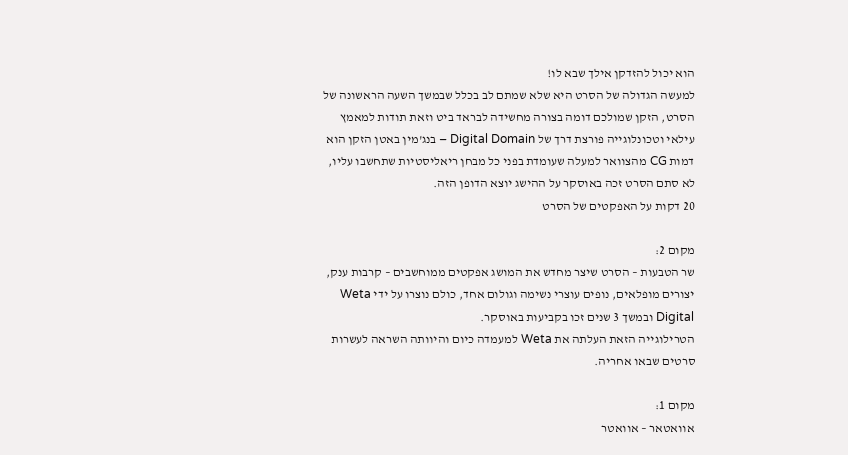הוא יכול להזדקן אילך שבא לו!
למעשה הגדולה של הסרט היא שלא שמתם לב בכלל שבמשך השעה הראשונה של הסרט, הזקן שמולכם דומה בצורה מחשידה לבראד ביט וזאת תודות למאמץ עילאי וטכונלוגייה פורצת דרך של Digital Domain – בנג'מין באטן הזקן הוא דמות CG מהצוואר למעלה שעומדת בפני כל מבחן ריאליסטיות שתחשבו עליו, לא סתם הסרט זכה באוסקר על ההישג יוצא הדופן הזה.
20 דקות על האפקטים של הסרט

מקום 2:
שר הטבעות – הסרט שיצר מחדש את המושג אפקטים ממוחשבים – קרבות ענק, יצורים מופלאים, נופים עוצרי נשימה וגולום אחד, כולם נוצרו על ידי Weta Digital ובמשך 3 שנים זכו בקביעות באוסקר.
הטרילוגייה הזאת העלתה את Weta למעמדה כיום והיוותה השראה לעשרות סרטים שבאו אחריה.

מקום 1:
אוואטאר – אוואטר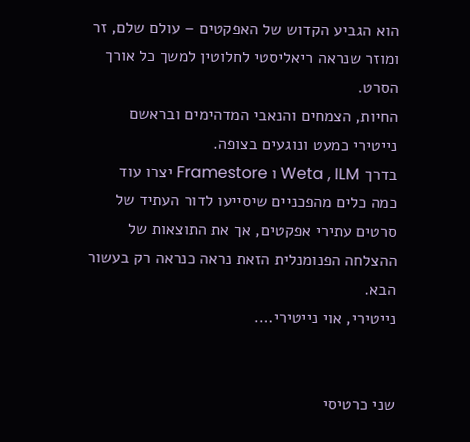הוא הגביע הקדוש של האפקטים – עולם שלם, זר ומוזר שנראה ריאליסטי לחלוטין למשך כל אורך הסרט.
החיות, הצמחים והנאבי המדהימים ובראשם נייטירי כמעט ונוגעים בצופה.
בדרך Weta , ILM ו Framestore יצרו עוד כמה כלים מהפכניים שיסייעו לדור העתיד של סרטים עתירי אפקטים, אך את התוצאות של ההצלחה הפנומנלית הזאת נראה כנראה רק בעשור הבא.
נייטירי, אוי נייטירי….


שני כרטיסי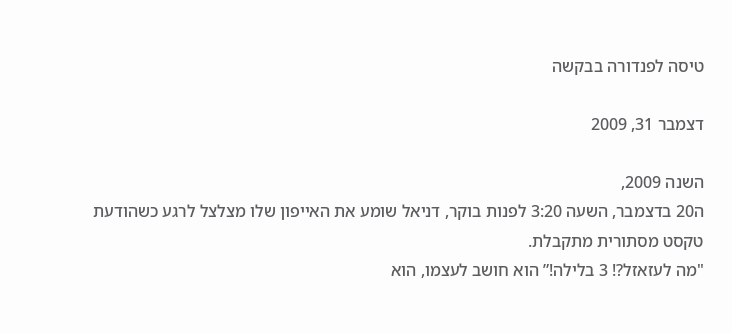טיסה לפנדורה בבקשה

דצמבר 31, 2009

השנה 2009,
ה20 בדצמבר, השעה 3:20 לפנות בוקר, דניאל שומע את האייפון שלו מצלצל לרגע כשהודעת טקסט מסתורית מתקבלת.
"מה לעזאזל?! 3 בלילה!” הוא חושב לעצמו, הוא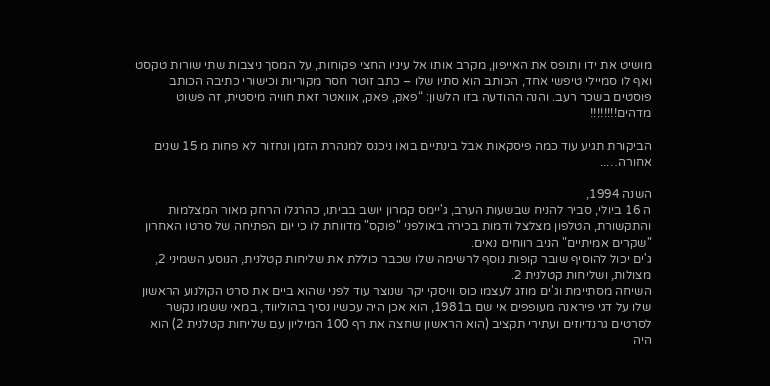מושיט את ידו ותופס את האייפון, מקרב אותו אל עיניו החצי פקוחות, על המסך ניצבות שתי שורות טקסט ואף לו סמיילי טיפשי אחד, הכותב הוא סתיו שלו – כתב זוטר חסר מקוריות וכישורי כתיבה הכותב פוסטים בשכר רעב. והנה ההודעה בזו הלשון: “פאק, פאק, אוואטר זאת חוויה מיסטית, זה פשוט מדהים!!!!!!!!

הביקורת תגיע עוד כמה פיסקאות אבל בינתיים בואו ניכנס למנהרת הזמן ונחזור לא פחות מ 15 שנים אחורה…..

השנה 1994,
ה 16 ביולי, סביר להניח שבשעות הערב, ג'יימס קמרון יושב בביתו, כהרגלו הרחק מאור המצלמות והתקשורת, הטלפון מצלצל ודמות בכירה באולפני "פוקס" מדווחת לו כי יום הפתיחה של סרטו האחרון "שקרים אמיתיים" הניב רווחים נאים.
ג'ים יכול להוסיף שובר קופות נוסף לרשימה שלו שכבר כוללת את שליחות קטלנית, הנוסע השמיני 2, מצולות, ושליחות קטלנית 2.
השיחה מסתיימת וג'ים מוזג לעצמו כוס וויסקי יקר שנוצר עוד לפני שהוא ביים את סרט הקולנוע הראשון שלו על דגי פיראנה מעופפים אי שם ב1981, הוא אכן היה עכשיו נסיך בהוליווד, במאי ששמו נקשר לסרטים גרנדיוזים ועתירי תקציב (הוא הראשון שחצה את רף 100 המיליון עם שליחות קטלנית 2) הוא היה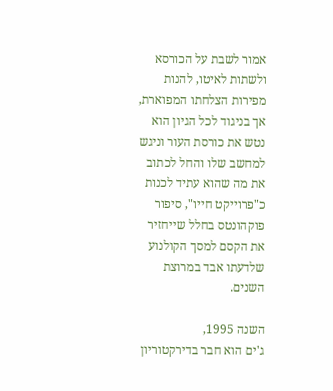אמור לשבת על הכורסא ולשתות לאיטו, להנות מפירות הצלחתו המפוארת, אך בניגוד לכל הגיון הוא נטש את כורסת העור וניגש למחשב שלו והחל לכתוב את מה שהוא עתיד לכנות כ"פרוייקט חייו", סיפור פוקהונטס בחלל שייחזיר את הקסם למסך הקולנוע שלדעתו אבד במרוצת השנים.

השנה 1995,
ג'ים הוא חבר בדירקטוריון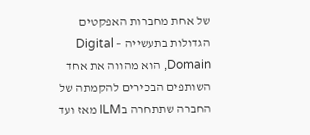של אחת מחברות האפקטים הגדולות בתעשייה – Digital Domain, הוא מהווה את אחד השותפים הבכירים להקמתה של החברה שתתחרה בILM מאז ועד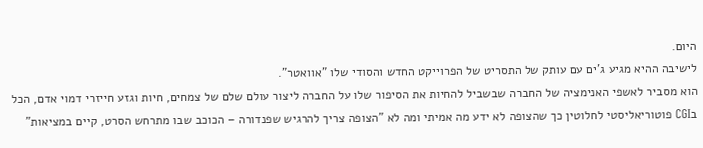היום.
לישיבה ההיא מגיע ג'ים עם עותק של התסריט של הפרוייקט החדש והסודי שלו "אוואטר".
הוא מסביר לאשפי האנימציה של החברה שבשביל להחיות את הסיפור שלו על החברה ליצור עולם שלם של צמחים, חיות וגזע חייזרי דמוי אדם, הכל בCGI פוטוריאליסטי לחלוטין כך שהצופה לא ידע מה אמיתי ומה לא "הצופה צריך להרגיש שפנדורה – הכוכב שבו מתרחש הסרט, קיים במציאות"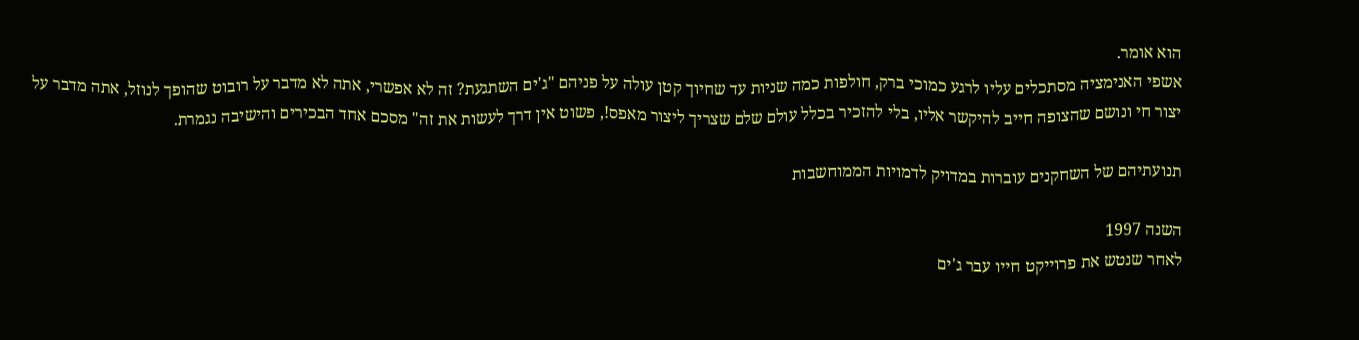הוא אומר.
אשפי האנימציה מסתכלים עליו לרגע כמוכי ברק, חולפות כמה שניות עד שחיוך קטן עולה על פניהם "ג'ים השתגעת? זה לא אפשרי, אתה לא מדבר על רובוט שהופך לנוזל, אתה מדבר על יצור חי ונושם שהצופה חייב להיקשר אליו, בלי להזכיר בכלל עולם שלם שצריך ליצור מאפס!, פשוט אין דרך לעשות את זה" מסכם אחד הבכירים והישיבה נגמרת.

תנועתיהם של השחקנים עוברות במדויק לדמויות הממוחשבות

השנה 1997
לאחר שנטש את פרוייקט חייו עבר ג'ים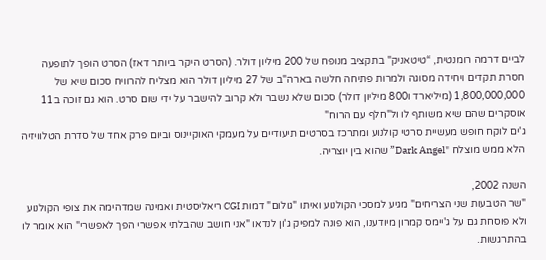לביים דרמה רומנטית, “טיטאניק" בתקציב מנופח של 200 מיליון דולר. (הסרט היקר ביותר דאז) הסרט הופך לתופעה חסרת תקדים ויחידה מסוגה ולמרות פתיחה חלשה בארה"ב של 27 מיליון דולר הוא מצליח להרוויח סכום שיא של 1,800,000,000 (מיליארד ו800 מיליון דולר) סכום שלא נשבר ולא קרוב להישבר על ידי שום סרט. הוא גם זוכה ב11 אוסקרים שהם שיא משותף לו ול"חלף עם הרוח"
ג'ים לוקח חופש מעשיית סרטי קולנוע ומתרכז בסרטים תיעודיים על מעמקי האוקיינוס וביום פרק אחד של סדרת הטלוויזיה הלא ממש מוצלח "Dark Angel” שהוא בין יוצריה.

השנה 2002,
"שר הטבעות שני הצריחים" מגיע למסכי הקולנוע ואיתו "גולום" דמות CGI ריאליסטית ואמינה שמדהימה את צופי הקולנוע ולא פוסחת גם על ג'יימס קמרון מיודענו, הוא פונה למפיק ג'ון לנדאו "אני חושב שהבלתי אפשרי הפך לאפשרי" הוא אומר לו בהתרגשות.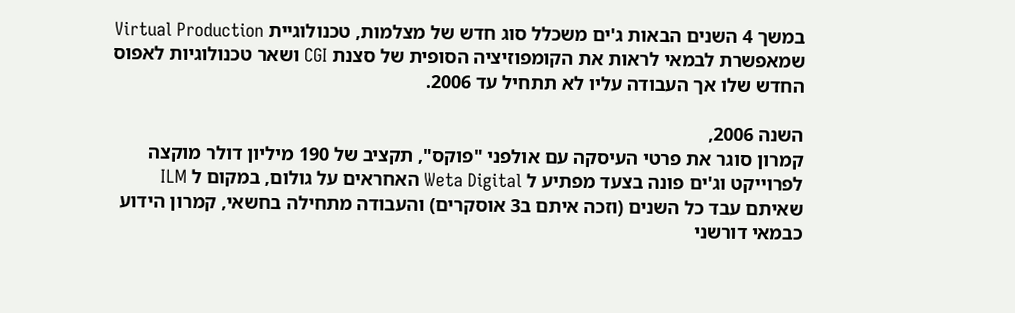במשך 4 השנים הבאות ג'ים משכלל סוג חדש של מצלמות, טכנולוגיית Virtual Production שמאפשרת לבמאי לראות את הקומפוזיציה הסופית של סצנת CGI ושאר טכנולוגיות לאפוס החדש שלו אך העבודה עליו לא תתחיל עד 2006.

השנה 2006,
קמרון סוגר את פרטי העיסקה עם אולפני "פוקס", תקציב של 190 מיליון דולר מוקצה לפרוייקט וג'ים פונה בצעד מפתיע ל Weta Digital האחראים על גולום, במקום ל ILM שאיתם עבד כל השנים (וזכה איתם ב3 אוסקרים) והעבודה מתחילה בחשאי, קמרון הידוע כבמאי דורשני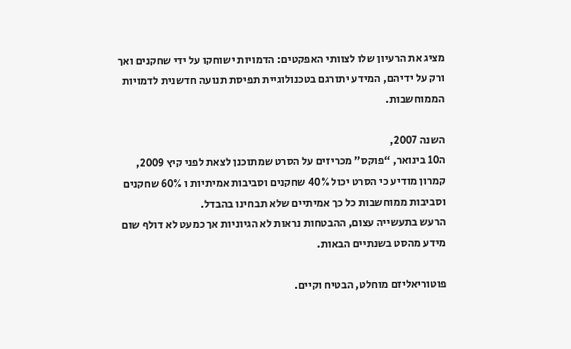מציג את הרעיון שלו לצוותי האפקטים: הדמויות ישוחקו על ידי שחקנים ואך ורק על ידיהם, המידע יתורגם בטכנולוגיית תפיסת תנועה חדשנית לדמויות הממוחשבות.

השנה 2007,
ה10 בינואר, “פוקס" מכריזים על הסרט שמתוכנן לצאת לפני קיץ 2009, קמרון מודיע כי הסרט יכול 40% שחקנים וסביבות אמיתיות ו 60% שחקנים וסביבות ממוחשבות כל כך אמיתיים שלא תבחינו בהבדל.
הרעש בתעשייה עצום, ההבטחות נראות לא הגיוניות אך כמעט לא דולף שום מידע מהסט בשנתיים הבאות.

פוטוריאליזם מוחלט, הבטיח וקיים.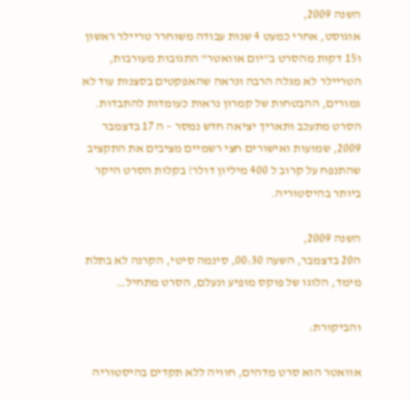השנה 2009,
אוגוסט, אחרי כמעט 4 שנות עבודה משוחרר טריילר ראשון ו15 דקות מהסרט ב"יום אוואטר" התגובות מעורבות, הטריילר לא מגלה הרבה ונראה שהאפקטים בסצנות עוד לא גמורים, ההבטחות של קמרון נראות כעומדות להתבדות. הסרט מתעכב ותאריך יציאה חדש נמסר – ה 17 בדצמבר 2009, שמועות ואישורים חצי רשמיים מציבים את התקציב שהתנפח על קרוב ל 400 מיליון דולר! בקלות הסרט היקר ביותר בהיסטוריה.

השנה 2009,
ה20 בדצמבר, השעה 00:30, סינמה סיטי, הקרנה לא בתלת מימד, הלוגו של פוקס מופיע ונעלם, הסרט מתחיל…

והביקורת:

אוואטר הוא סרט מדהים, חוויה ללא תקדים בהיסטוריה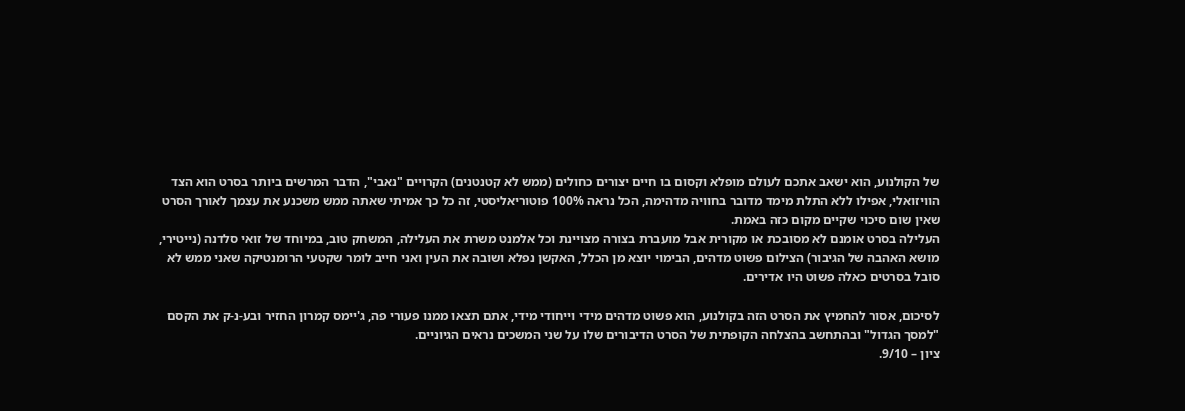של הקולנוע, הוא ישאב אתכם לעולם מופלא וקסום בו חיים יצורים כחולים (ממש לא קטנטנים) הקרויים "נאבי", הדבר המרשים ביותר בסרט הוא הצד הוויזואלי, אפילו ללא התלת מימד מדובר בחוויה מדהימה, הכל נראה 100% פוטוריאליסטי, זה כל כך אמיתי שאתה ממש משכנע את עצמך לאורך הסרט שאין שום סיכוי שקיים מקום כזה באמת.
העלילה בסרט אומנם לא מסובכת או מקורית אבל מועברת בצורה מצויינת וכל אלמנט משרת את העלילה, המשחק טוב, במיוחד של זואי סלדנה (נייטירי, מושא האהבה של הגיבור) הצילום פשוט מדהים, הבימוי יוצא מן הכלל, האקשן נפלא ושובה את העין ואני חייב לומר שקטעי הרומנטיקה שאני ממש לא סובל בסרטים כאלה פשוט היו אדירים.

לסיכום, אסור להחמיץ את הסרט הזה בקולנוע, הוא פשוט מדהים מידי וייחודי מידי, אתם תצאו ממנו פעורי פה, ג'יימס קמרון החזיר ובע-נ-ק את הקסם "למסך הגדול" ובהתחשב בהצלחה הקופתית של הסרט הדיבורים שלו על שני המשכים נראים הגיוניים.
ציון – 9/10.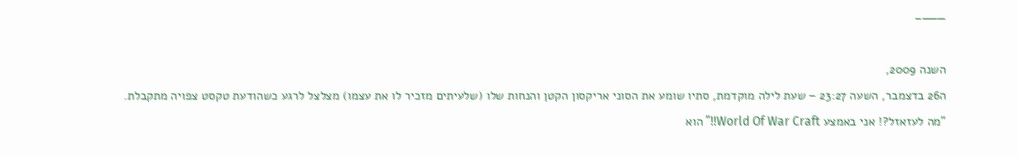———–

השנה 2009,
ה26 בדצמבר, השעה 23:27 – שעת לילה מוקדמת, סתיו שומע את הסוני אריקסון הקטן והנחות שלו (שלעיתים מזכיר לו את עצמו) מצלצל לרגע כשהודעת טקסט צפויה מתקבלת.
"מה לעזאזל?! אני באמצע World Of War Craft!!” הוא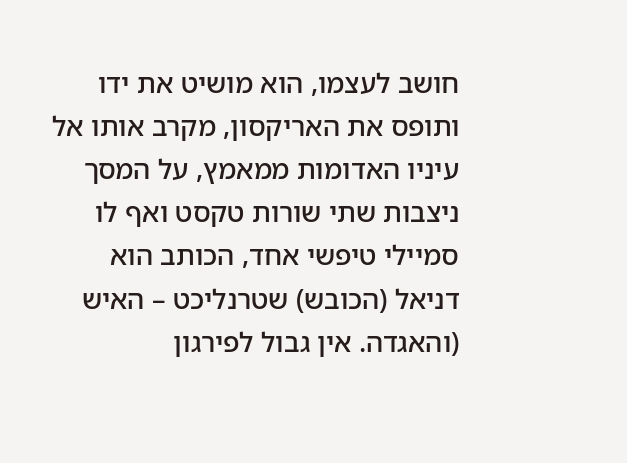חושב לעצמו, הוא מושיט את ידו ותופס את האריקסון, מקרב אותו אל עיניו האדומות ממאמץ, על המסך ניצבות שתי שורות טקסט ואף לו סמיילי טיפשי אחד, הכותב הוא דניאל (הכובש) שטרנליכט – האיש (והאגדה. אין גבול לפירגון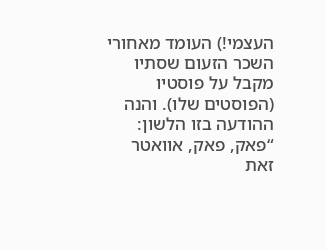העצמי!) העומד מאחורי השכר הזעום שסתיו מקבל על פוסטיו (הפוסטים שלו). והנה ההודעה בזו הלשון: “פאק, פאק, אוואטר זאת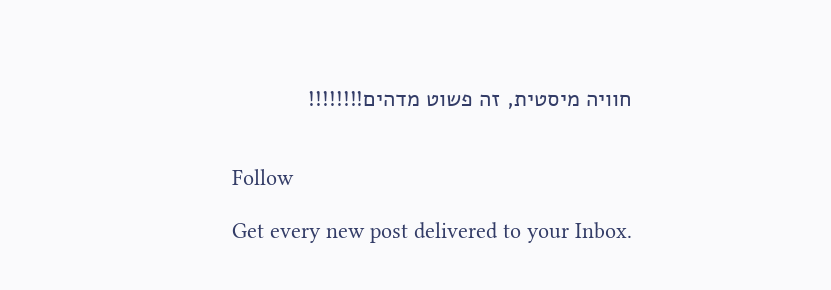חוויה מיסטית, זה פשוט מדהים!!!!!!!!


Follow

Get every new post delivered to your Inbox.